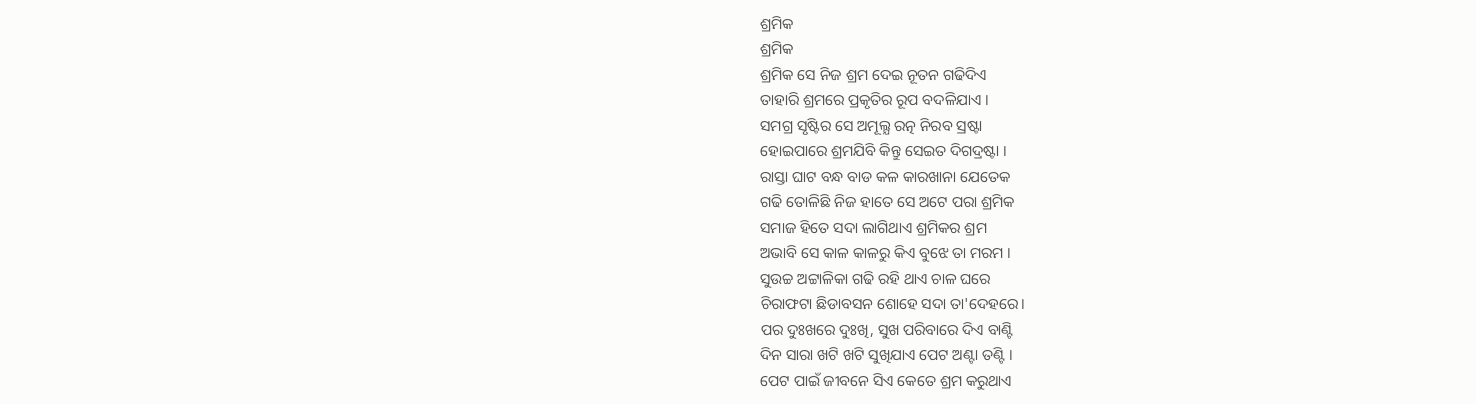ଶ୍ରମିକ
ଶ୍ରମିକ
ଶ୍ରମିକ ସେ ନିଜ ଶ୍ରମ ଦେଇ ନୂତନ ଗଢିଦିଏ
ତାହାରି ଶ୍ରମରେ ପ୍ରକୃତିର ରୂପ ବଦଳିଯାଏ ।
ସମଗ୍ର ସୃଷ୍ଟିର ସେ ଅମୂଲ୍ଯ ରତ୍ନ ନିରବ ସ୍ରଷ୍ଟା
ହୋଇପାରେ ଶ୍ରମଯିବି କିନ୍ତୁ ସେଇତ ଦିଗଦ୍ରଷ୍ଟା ।
ରାସ୍ତା ଘାଟ ବନ୍ଧ ବାଡ କଳ କାରଖାନା ଯେତେକ
ଗଢି ତୋଳିଛି ନିଜ ହାତେ ସେ ଅଟେ ପରା ଶ୍ରମିକ
ସମାଜ ହିତେ ସଦା ଲାଗିଥାଏ ଶ୍ରମିକର ଶ୍ରମ
ଅଭାବି ସେ କାଳ କାଳରୁ କିଏ ବୁଝେ ତା ମରମ ।
ସୁଉଚ୍ଚ ଅଟ୍ଟାଳିକା ଗଢି ରହି ଥାଏ ଚାଳ ଘରେ
ଚିରାଫଟା ଛିଡାବସନ ଶୋହେ ସଦା ତା'ଦେହରେ।
ପର ଦୁଃଖରେ ଦୁଃଖି, ସୁଖ ପରିବାରେ ଦିଏ ବାଣ୍ଟି
ଦିନ ସାରା ଖଟି ଖଟି ସୁଖିଯାଏ ପେଟ ଅଣ୍ଟା ତଣ୍ଟି ।
ପେଟ ପାଇଁ ଜୀବନେ ସିଏ କେତେ ଶ୍ରମ କରୁଥାଏ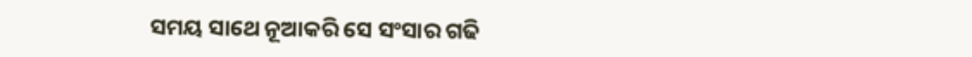ସମୟ ସାଥେ ନୂଆକରି ସେ ସଂସାର ଗଢି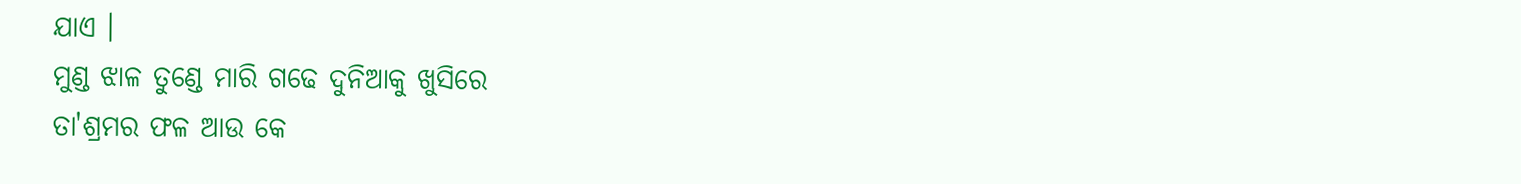ଯାଏ ।
ମୁଣ୍ଡ ଝାଳ ତୁଣ୍ଡେ ମାରି ଗଢେ ଦୁନିଆକୁ ଖୁସିରେ
ତା'ଶ୍ରମର ଫଳ ଆଉ କେ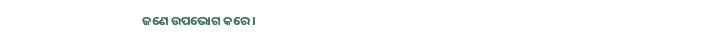ଜଣେ ଉପଭୋଗ କରେ ।